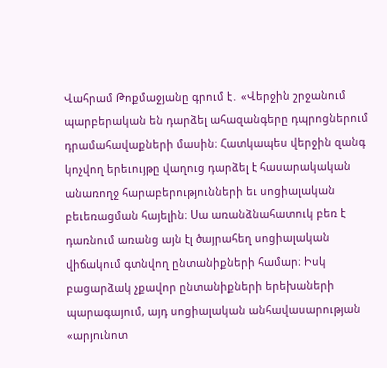Վահրամ Թոքմաջյանը գրում է․ «Վերջին շրջանում պարբերական են դարձել ահազանգերը դպրոցներում դրամահավաքների մասին։ Հատկապես վերջին զանգ կոչվող երեւույթը վաղուց դարձել է հասարակական անառողջ հարաբերությունների եւ սոցիալական բեւեռացման հայելին։ Սա առանձնահատուկ բեռ է դառնում առանց այն էլ ծայրահեղ սոցիալական վիճակում գտնվող ընտանիքների համար։ Իսկ բացարձակ չքավոր ընտանիքների երեխաների պարագայում, այդ սոցիալական անհավասարության «արյnւնոտ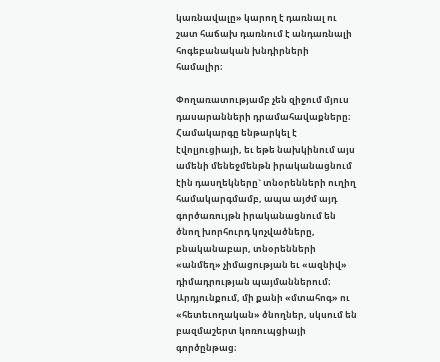կառնավալը» կարող է դառնալ ու շատ հաճախ դառնում է անդառնալի հոգեբանական խնդիրների համալիր։

Փողառատությամբ չեն զիջում մյուս դասարանների դրամահավաքները։ Համակարգը ենթարկել է էվոլյուցիայի, եւ եթե նախկինում այս ամենի մենեջմենթն իրականացնում էին դասղեկները` տնօրենների ուղիղ համակարգմամբ, ապա այժմ այդ գործառույթն իրականացնում են ծնող խորհուրդ կոչվածները, բնականաբար, տնօրենների «անմեղ» չիմացության եւ «ազնիվ» դիմադրության պայմաններում։ Արդյունքում, մի քանի «մտահոգ» ու «հետեւողական» ծնողներ, սկսում են բազմաշերտ կոռուպցիայի գործընթաց։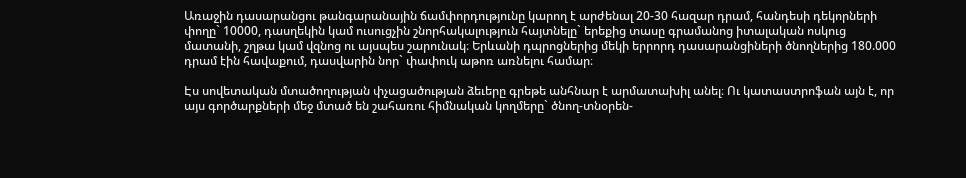Առաջին դասարանցու թանգարանային ճամփորդությունը կարող է արժենալ 20-30 հազար դրամ, հանդեսի դեկորների փողը` 10000, դասղեկին կամ ուսուցչին շնորհակալություն հայտնելը` երեքից տասը գրամանոց իտալական ոսկուց մատանի, շղթա կամ վզնոց ու այսպես շարունակ։ Երևանի դպրոցներից մեկի երրորդ դասարանցիների ծնողներից 180.000 դրամ էին հավաքում, դասվարին նոր` փափուկ աթոռ առնելու համար։

Էս սովետական մտածողության փչացածության ձեւերը գրեթե անհնար է արմատախիլ անել։ Ու կատաստրոֆան այն է, որ այս գործարքների մեջ մտած են շահառու հիմնական կողմերը` ծնող-տնօրեն-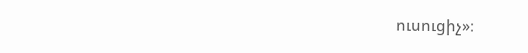ուսուցիչ»։